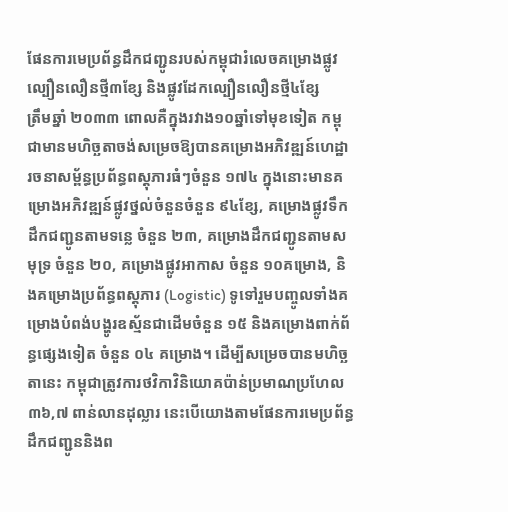ផែនការមេប្រព័ន្ធដឹកជញ្ជូនរបស់កម្ពុជារំលេចគម្រោងផ្លូវល្បឿនលឿនថ្មី៣ខ្សែ និងផ្លូវដែកល្បឿនលឿនថ្មី៤ខ្សែ
ត្រឹមឆ្នាំ ២០៣៣ ពោលគឺក្នុងរវាង១០ឆ្នាំទៅមុខទៀត កម្ពុជាមានមហិច្ឆតាចង់សម្រេចឱ្យបានគម្រោងអភិវឌ្ឍន៍ហេដ្ឋារចនាសម្ព័ន្ធប្រព័ន្ធពស្តុភារធំៗចំនួន ១៧៤ ក្នុងនោះមានគម្រោងអភិវឌ្ឍន៍ផ្លូវថ្នល់ចំនួនចំនួន ៩៤ខ្សែ, គម្រោងផ្លូវទឹកដឹកជញ្ជូនតាមទន្លេ ចំនួន ២៣, គម្រោងដឹកជញ្ជូនតាមសមុទ្រ ចំនួន ២០, គម្រោងផ្លូវអាកាស ចំនួន ១០គម្រោង, និងគម្រោងប្រព័ន្ធពស្តុភារ (Logistic) ទូទៅរួមបញ្ចូលទាំងគម្រោងបំពង់បង្ហូរឧស្ម័នជាដើមចំនួន ១៥ និងគម្រោងពាក់ព័ន្ធផ្សេងទៀត ចំនួន ០៤ គម្រោង។ ដើម្បីសម្រេចបានមហិច្ឆតានេះ កម្ពុជាត្រូវការថវិកាវិនិយោគប៉ាន់ប្រមាណប្រហែល ៣៦,៧ ពាន់លានដុល្លារ នេះបើយោងតាមផែនការមេប្រព័ន្ធដឹកជញ្ជូននិងព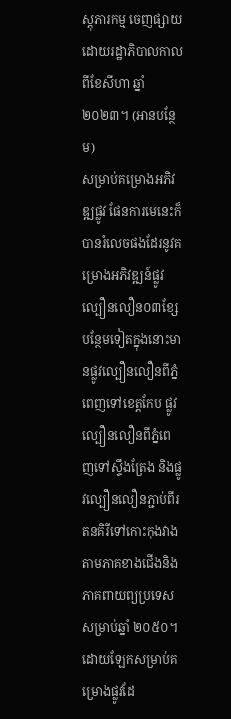ស្តុភារកម្ម ចេញផ្សាយដោយរដ្ឋាភិបាលកាលពីខែសីហា ឆ្នាំ ២០២៣។ (អានបន្ថែម)
សម្រាប់គម្រោងអភិវឌ្ឍផ្លូវ ផែនការមេនេះក៏បានរំលេចផងដែរនូវគម្រោងអភិវឌ្ឍន៍ផ្លូវល្បឿនលឿន០៣ខ្សែបន្ថែមទៀតក្នុងនោះមានផ្លូវល្បឿនលឿនពីភ្នំពេញទៅខេត្តកែប ផ្លូវល្បឿនលឿនពីភ្នំពេញទៅស្ទឹងត្រែង និងផ្លូវល្បឿនលឿនភ្ជាប់ពីរតនគិរីទៅកោះកុងវាងតាមភាគខាងជើងនិងភាគពាយព្យប្រទេស សម្រាប់ឆ្នាំ ២០៥០។ ដោយឡែកសម្រាប់គម្រោងផ្លូវដែ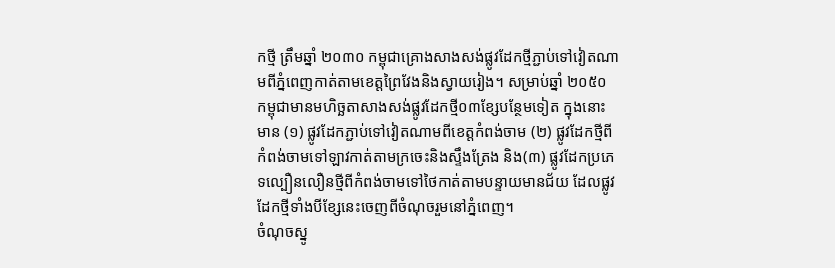កថ្មី ត្រឹមឆ្នាំ ២០៣០ កម្ពុជាគ្រោងសាងសង់ផ្លូវដែកថ្មីភ្ជាប់ទៅវៀតណាមពីភ្នំពេញកាត់តាមខេត្តព្រៃវែងនិងស្វាយរៀង។ សម្រាប់ឆ្នាំ ២០៥០ កម្ពុជាមានមហិច្ឆតាសាងសង់ផ្លូវដែកថ្មី០៣ខ្សែបន្ថែមទៀត ក្នុងនោះមាន (១) ផ្លូវដែកភ្ជាប់ទៅវៀតណាមពីខេត្តកំពង់ចាម (២) ផ្លូវដែកថ្មីពីកំពង់ចាមទៅឡាវកាត់តាមក្រចេះនិងស្ទឹងត្រែង និង(៣) ផ្លូវដែកប្រភេទល្បឿនលឿនថ្មីពីកំពង់ចាមទៅថៃកាត់តាមបន្ទាយមានជ័យ ដែលផ្លូវដែកថ្មីទាំងបីខ្សែនេះចេញពីចំណុចរួមនៅភ្នំពេញ។
ចំណុចស្នូ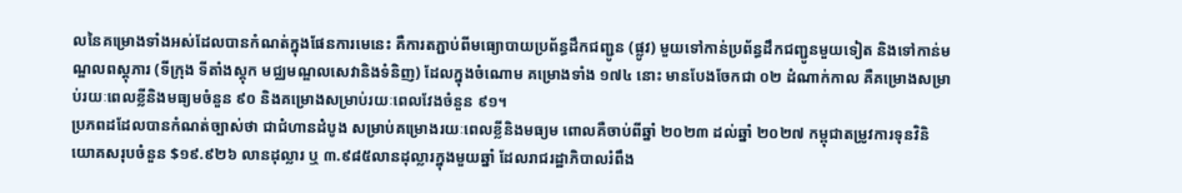លនៃគម្រោងទាំងអស់ដែលបានកំណត់ក្នុងផែនការមេនេះ គឺការតភ្ជាប់ពីមធ្យោបាយប្រព័ន្ធដឹកជញ្ជូន (ផ្លូវ) មួយទៅកាន់ប្រព័ន្ធដឹកជញ្ជូនមួយទៀត និងទៅកាន់មណ្ឌលពស្តុភារ (ទីក្រុង ទីតាំងស្តុក មជ្ឈមណ្ឌលសេវានិងទំនិញ) ដែលក្នុងចំណោម គម្រោងទាំង ១៧៤ នោះ មានបែងចែកជា ០២ ដំណាក់កាល គឺគម្រោងសម្រាប់រយៈពេលខ្លីនិងមធ្យមចំនួន ៩០ និងគម្រោងសម្រាប់រយៈពេលវែងចំនួន ៩១។
ប្រភពដដែលបានកំណត់ច្បាស់ថា ជាជំហានដំបូង សម្រាប់គម្រោងរយៈពេលខ្លីនិងមធ្យម ពោលគឺចាប់ពីឆ្នាំ ២០២៣ ដល់ឆ្នាំ ២០២៧ កម្ពុជាតម្រូវការទុនវិនិយោគសរុបចំនួន $១៩.៩២៦ លានដុល្លារ ឬ ៣.៩៨៥លានដុល្លារក្នុងមួយឆ្នាំ ដែលរាជរដ្ឋាភិបាលរំពឹង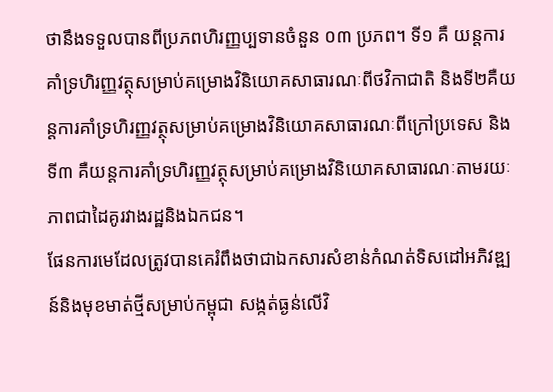ថានឹងទទួលបានពីប្រភពហិរញ្ញប្បទានចំនួន ០៣ ប្រភព។ ទី១ គឺ យន្តការគាំទ្រហិរញ្ញវត្ថុសម្រាប់គម្រោងវិនិយោគសាធារណៈពីថវិកាជាតិ និងទី២គឺយន្តការគាំទ្រហិរញ្ញវត្ថុសម្រាប់គម្រោងវិនិយោគសាធារណៈពីក្រៅប្រទេស និងទី៣ គឺយន្តការគាំទ្រហិរញ្ញវត្ថុសម្រាប់គម្រោងវិនិយោគសាធារណៈតាមរយៈភាពជាដៃគូរវាងរដ្ឋនិងឯកជន។
ផែនការមេដែលត្រូវបានគេរំពឹងថាជាឯកសារសំខាន់កំណត់ទិសដៅអភិវឌ្ឍន៍និងមុខមាត់ថ្មីសម្រាប់កម្ពុជា សង្កត់ធ្ងន់លើវិ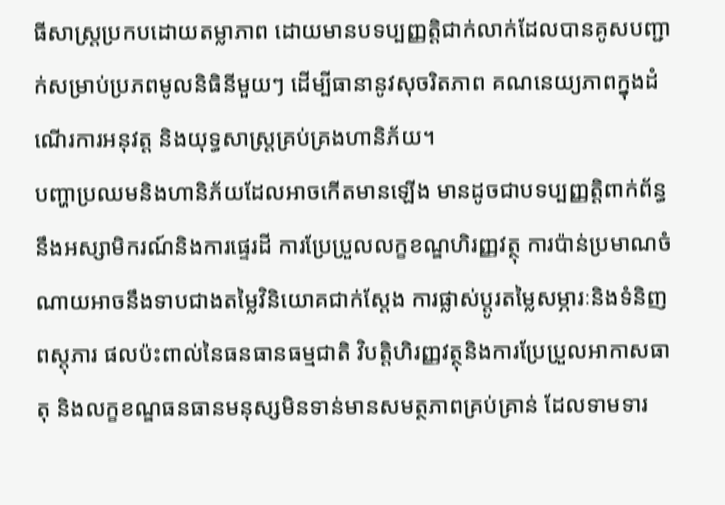ធីសាស្រ្តប្រកបដោយតម្លាភាព ដោយមានបទប្បញ្ញត្តិជាក់លាក់ដែលបានគូសបញ្ជាក់សម្រាប់ប្រភពមូលនិធិនីមួយៗ ដើម្បីធានានូវសុចរិតភាព គណនេយ្យភាពក្នុងដំណើរការអនុវត្ត និងយុទ្ធសាស្រ្តគ្រប់គ្រងហានិភ័យ។
បញ្ហាប្រឈមនិងហានិភ័យដែលអាចកើតមានឡើង មានដូចជាបទប្បញ្ញត្តិពាក់ព័ន្ធនឹងអស្សាមិករណ៍និងការផ្ទេរដី ការប្រែប្រួលលក្ខខណ្ឌហិរញ្ញវត្ថុ ការប៉ាន់ប្រមាណចំណាយអាចនឹងទាបជាងតម្លៃវិនិយោគជាក់ស្តែង ការផ្លាស់ប្តូរតម្លៃសម្ភារៈនិងទំនិញពស្តុភារ ផលប៉ះពាល់នៃធនធានធម្មជាតិ វិបត្តិហិរញ្ញវត្ថុនិងការប្រែប្រួលអាកាសធាតុ និងលក្ខខណ្ឌធនធានមនុស្សមិនទាន់មានសមត្ថភាពគ្រប់គ្រាន់ ដែលទាមទារ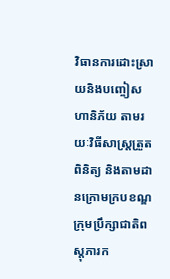វិធានការដោះស្រាយនិងបញ្ចៀសហានិភ័យ តាមរយៈវិធីសាស្រ្តត្រួតពិនិត្យ និងតាមដានក្រោមក្របខណ្ឌក្រុមប្រឹក្សាជាតិពស្តុភារក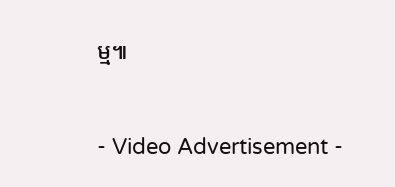ម្ម៕


- Video Advertisement -